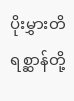ပိုးမွှားတိရစ္ဆာန်တို့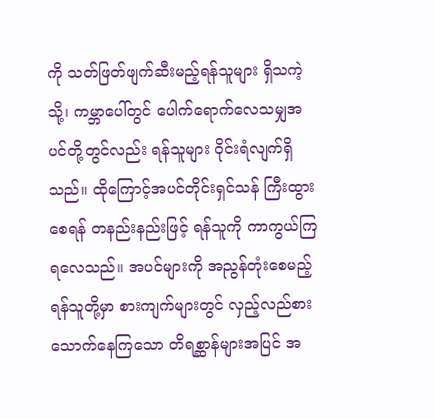ကို သတ်ဖြတ်ဖျက်ဆီးမည့်ရန်သူများ ရှိသကဲ့သို့၊ ကမ္ဘာပေါ်တွင် ပေါက်ရောက်လေသမျှအပင်တို့တွင်လည်း ရန်သူများ ဝိုင်းရံလျက်ရှိသည်။ ထိုကြောင့်အပင်တိုင်းရှင်သန် ကြီးထွားစေရန် တနည်းနည်းဖြင့် ရန်သူကို ကာကွယ်ကြရလေသည်။ အပင်များကို အညွန်တုံးစေမည့် ရန်သူတို့မှာ စားကျက်များတွင် လှည့်လည်စားသောက်နေကြသော တိရစ္ဆာန်များအပြင် အ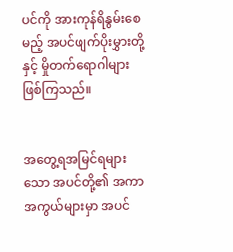ပင်ကို အားကုန်ရိနွမ်းစေမည့် အပင်ဖျက်ပိုးမွှားတို့နှင့် မှိုတက်ရောဂါများ ဖြစ်ကြသည်။


အတွေ့ရအမြင်ရများသော အပင်တို့၏ အကာအကွယ်များမှာ အပင်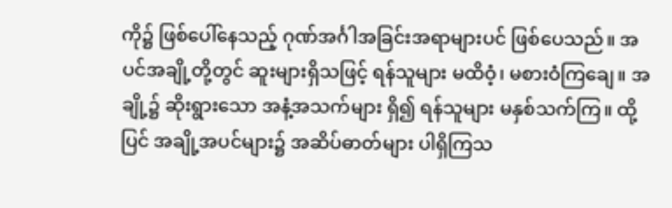ကို၌ ဖြစ်ပေါ်နေသည့် ဂုဏ်အင်္ဂါအခြင်းအရာများပင် ဖြစ်ပေသည်။ အပင်အချို့တို့တွင် ဆူးများရှိသဖြင့် ရန်သူများ မထိဝံ့၊ မစားဝံကြချေ။ အချို့၌ ဆိုးရွားသော အနံ့အသက်များ ရှိ၍ ရန်သူများ မနှစ်သက်ကြ။ ထို့ပြင် အချို့အပင်များ၌ အဆိပ်ဓာတ်များ ပါရှိကြသ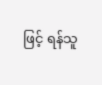ဖြင့် ရန်သူ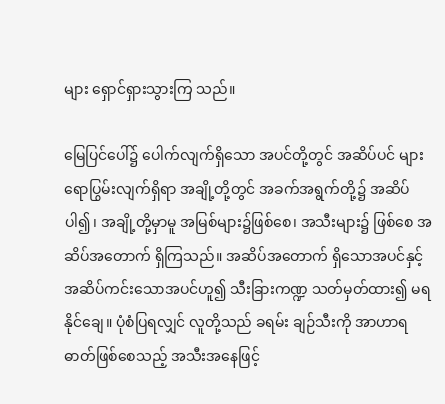များ ရှောင်ရှားသွားကြ သည်။

မြေပြင်ပေါ်၌ ပေါက်လျက်ရှိသော အပင်တို့တွင် အဆိပ်ပင် များ ရောပြွမ်းလျက်ရှိရာ အချို့တို့တွင် အခက်အရွက်တို့၌ အဆိပ်ပါ၍၊ အချို့တို့မှာမူ အမြစ်များ၌ဖြစ်စေ၊ အသီးများ၌ ဖြစ်စေ အဆိပ်အတောက် ရှိကြသည်။ အဆိပ်အတောက် ရှိသောအပင်နှင့် အဆိပ်ကင်းသောအပင်ဟူ၍ သီးခြားကဏ္ဍ သတ်မှတ်ထား၍ မရနိုင်ချေ။ ပုံစံပြရလျှင် လူတို့သည် ခရမ်း ချဉ်သီးကို အာဟာရဓာတ်ဖြစ်စေသည့် အသီးအနေဖြင့်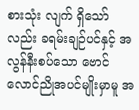စားသုံး လျက် ရှိသော်လည်း ခရမ်းချဉ်ပင်နှင့် အလွန်နီးစပ်သော ဗောင် လောင်ညိုအပင်မျိုးမှာမူ အ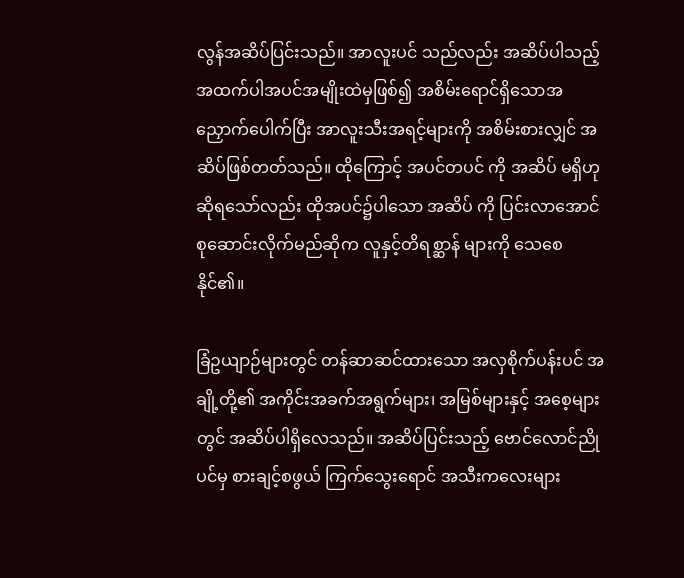လွန်အဆိပ်ပြင်းသည်။ အာလူးပင် သည်လည်း အဆိပ်ပါသည့် အထက်ပါအပင်အမျိုးထဲမှဖြစ်၍ အစိမ်းရောင်ရှိသောအညှောက်ပေါက်ပြီး အာလူးသီးအရင့်များကို အစိမ်းစားလျှင် အဆိပ်ဖြစ်တတ်သည်။ ထိုကြောင့် အပင်တပင် ကို အဆိပ် မရှိဟု ဆိုရသော်လည်း ထိုအပင်၌ပါသော အဆိပ် ကို ပြင်းလာအောင် စုဆောင်းလိုက်မည်ဆိုက လူနှင့်တိရစ္ဆာန် များကို သေစေနိုင်၏။

ခြံဥယျာဉ်များတွင် တန်ဆာဆင်ထားသော အလှစိုက်ပန်းပင် အချို့တို့၏ အကိုင်းအခက်အရွက်များ၊ အမြစ်များနှင့် အစေ့များ တွင် အဆိပ်ပါရှိလေသည်။ အဆိပ်ပြင်းသည့် ဗောင်လောင်ညို ပင်မှ စားချင့်စဖွယ် ကြက်သွေးရောင် အသီးကလေးများ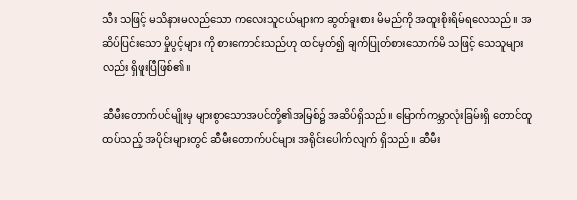သီး သဖြင့် မသိနားမလည်သော ကလေးသူငယ်များက ဆွတ်ခူးစား မိမည်ကို အထူးစိုးရိမ်ရလေသည်။ အဆိပ်ပြင်းသော မှိုပွင့်များ ကို စားကောင်းသည်ဟု ထင်မှတ်၍ ချက်ပြုတ်စားသောက်မိ သဖြင့် သေသူများလည်း ရှိဖူးပြီဖြစ်၏။

ဆီမီးတောက်ပင်မျိုးမှ များစွာသောအပင်တို့၏အမြစ်၌ အဆိပ်ရှိသည်။ မြောက်ကမ္ဘာလုံးခြမ်းရှိ တောင်ထူထပ်သည့် အပိုင်းများတွင် ဆီမီးတောက်ပင်များ အရိုင်းပေါက်လျက် ရှိသည်။ ဆီမီး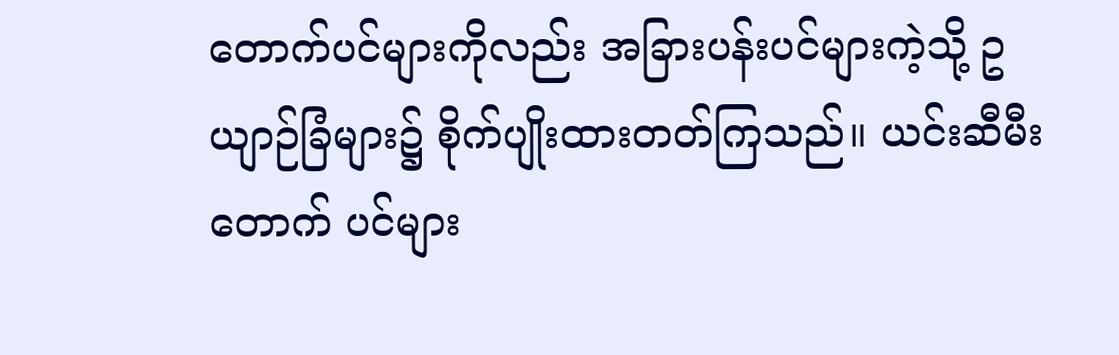တောက်ပင်များကိုလည်း အခြားပန်းပင်များကဲ့သို့ ဥယျာဉ်ခြံများ၌ စိုက်ပျိုးထားတတ်ကြသည်။ ယင်းဆီမီးတောက် ပင်များ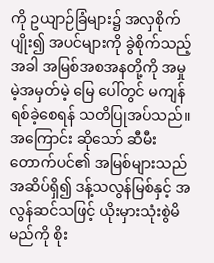ကို ဥယျာဉ်ခြံများ၌ အလှစိုက်ပျိုး၍ အပင်များကို ခွဲစိုက်သည့်အခါ အမြစ်အစအနတို့ကို အမှုမဲ့အမှတ်မဲ့ မြေ ပေါ်တွင် မကျန်ရစ်ခဲ့စေရန် သတိပြုအပ်သည်။ အကြောင်း ဆိုသော် ဆီမီးတောက်ပင်၏ အမြစ်များသည် အဆိပ်ရှိ၍ ဒန့်သလွန်မြစ်နှင့် အလွန်ဆင်သဖြင့် ယိုးမှားသုံးစွဲမိမည်ကို စိုး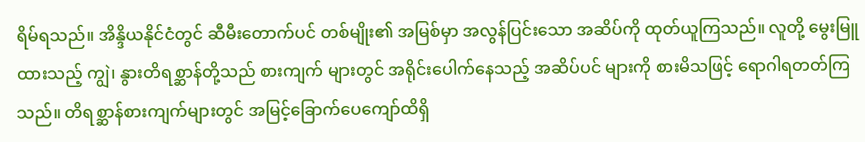ရိမ်ရသည်။ အိန္ဒိယနိုင်ငံတွင် ဆီမီးတောက်ပင် တစ်မျိုး၏ အမြစ်မှာ အလွန်ပြင်းသော အဆိပ်ကို ထုတ်ယူကြသည်။ လူတို့ မွေးမြူထားသည့် ကျွဲ၊ နွားတိရစ္ဆာန်တို့သည် စားကျက် များတွင် အရိုင်းပေါက်နေသည့် အဆိပ်ပင် များကို စားမိသဖြင့် ရောဂါရတတ်ကြသည်။ တိရစ္ဆာန်စားကျက်များတွင် အမြင့်ခြောက်ပေကျော်ထိရှိ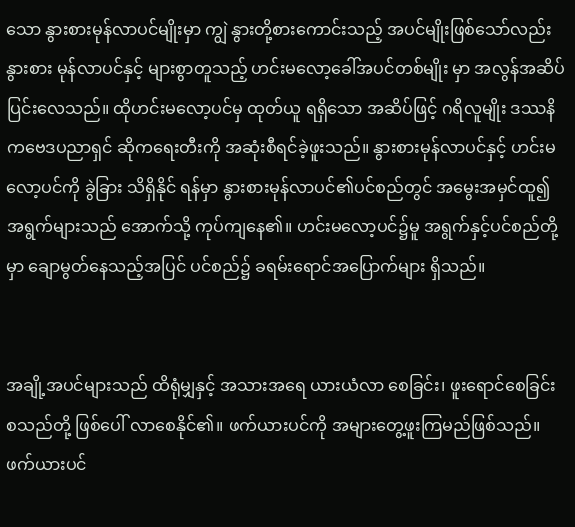သော နွားစားမုန်လာပင်မျိုးမှာ ကျွဲ နွားတို့စားကောင်းသည့် အပင်မျိုးဖြစ်သော်လည်း နွားစား မုန်လာပင်နှင့် များစွာတူသည့် ဟင်းမလော့ခေါ်အပင်တစ်မျိုး မှာ အလွန်အဆိပ်ပြင်းလေသည်။ ထိုဟင်းမလော့ပင်မှ ထုတ်ယူ ရရှိသော အဆိပ်ဖြင့် ဂရိလူမျိုး ဒဿနိကဗေဒပညာရှင် ဆိုကရေးတီးကို အဆုံးစီရင်ခဲ့ဖူးသည်။ နွားစားမုန်လာပင်နှင့် ဟင်းမလော့ပင်ကို ခွဲခြား သိရှိနိုင် ရန်မှာ နွားစားမုန်လာပင်၏ပင်စည်တွင် အမွေးအမှင်ထူ၍ အရွက်များသည် အောက်သို့ ကုပ်ကျနေ၏။ ဟင်းမလော့ပင်၌မူ အရွက်နှင့်ပင်စည်တို့မှာ ချောမွတ်နေသည့်အပြင် ပင်စည်၌ ခရမ်းရောင်အပြောက်များ ရှိသည်။


အချို့အပင်များသည် ထိရုံမျှနှင့် အသားအရေ ယားယံလာ စေခြင်း၊ ဖူးရောင်စေခြင်း စသည်တို့ ဖြစ်ပေါ် လာစေနိုင်၏။ ဖက်ယားပင်ကို အများတွေ့ဖူးကြမည်ဖြစ်သည်။ ဖက်ယားပင်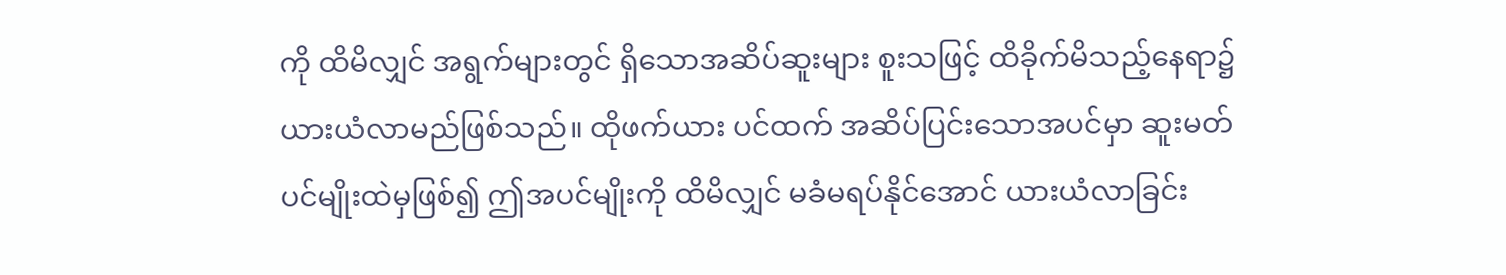ကို ထိမိလျှင် အရွက်များတွင် ရှိသောအဆိပ်ဆူးများ စူးသဖြင့် ထိခိုက်မိသည့်နေရာ၌ ယားယံလာမည်ဖြစ်သည်။ ထိုဖက်ယား ပင်ထက် အဆိပ်ပြင်းသောအပင်မှာ ဆူးမတ်ပင်မျိုးထဲမှဖြစ်၍ ဤအပင်မျိုးကို ထိမိလျှင် မခံမရပ်နိုင်အောင် ယားယံလာခြင်း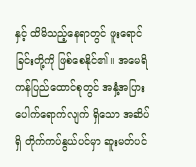နှင့် ထိမိသည့်နေရာတွင် ဖူးရောင်ခြင်းတို့ကို ဖြစ်စေနိုင်၏။ အမေရိကန်ပြည်ထောင်စုတွင် အနှံ့အပြား ပေါက်ရောက်လျက် ရှိသော အဆိပ်ရှိ တိုက်ကပ်နွယ်ပင်မှာ ဆူးမတ်ပင်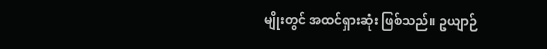မျိုးတွင် အထင်ရှားဆုံး ဖြစ်သည်။ ဥယျာဉ်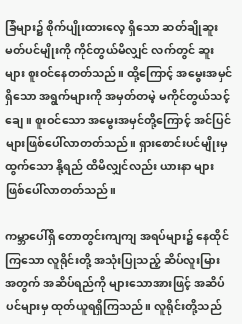ခြံများ၌ စိုက်ပျိုးထားလေ့ ရှိသော ဆတ်ချိုဆူးမတ်ပင်မျိုးကို ကိုင်တွယ်မိလျှင် လက်တွင် ဆူးများ စူးဝင်နေတတ်သည်။ ထို့ကြောင့် အမွေးအမှင်ရှိသော အရွက်များကို အမှတ်တမဲ့ မကိုင်တွယ်သင့်ချေ။ စူးဝင်သော အမွေးအမှင်တို့ကြောင့် အင်ပြင်များဖြစ်ပေါ်လာတတ်သည်။ ရှားစောင်းပင်မျိုးမှထွက်သော နို့ရည် ထိမိလျှင်လည်း ယားနာ များ ဖြစ်ပေါ်လာတတ်သည်။

ကမ္ဘာပေါ်ရှိ တောတွင်းကျကျ အရပ်များ၌ နေထိုင်ကြသော လူရိုင်းတို့ အသုံးပြုသည့် ဆိပ်လူးမြား အတွက် အဆိပ်ရည်ကို များသောအားဖြင့် အဆိပ်ပင်များမှ ထုတ်ယူရရှိကြသည်။ လူရိုင်းတို့သည်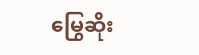မြွေဆိုး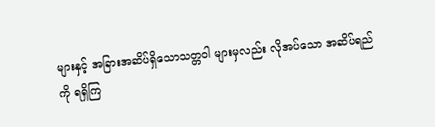များနှင့် အခြားအဆိပ်ရှိသောသတ္တဝါ များမှလည်း လိုအပ်သော အဆိပ်ရည်ကို ရရှိကြ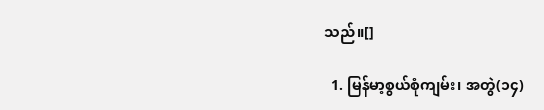သည်။[]

  1. မြန်မာ့စွယ်စုံကျမ်း၊ အတွဲ(၁၄)